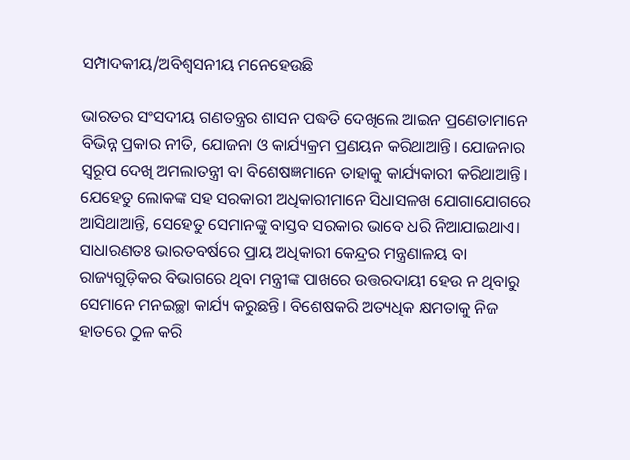ସମ୍ପାଦକୀୟ/ଅବିଶ୍ୱସନୀୟ ମନେହେଉଛି

ଭାରତର ସଂସଦୀୟ ଗଣତନ୍ତ୍ରର ଶାସନ ପଦ୍ଧତି ଦେଖିଲେ ଆଇନ ପ୍ରଣେତାମାନେ ବିଭିନ୍ନ ପ୍ରକାର ନୀତି, ଯୋଜନା ଓ କାର୍ଯ୍ୟକ୍ରମ ପ୍ରଣୟନ କରିଥାଆନ୍ତି। ଯୋଜନାର ସ୍ବରୂପ ଦେଖି ଅମଲାତନ୍ତ୍ରୀ ବା ବିଶେଷଜ୍ଞମାନେ ତାହାକୁ କାର୍ଯ୍ୟକାରୀ କରିଥାଆନ୍ତି। ଯେହେତୁ ଲୋକଙ୍କ ସହ ସରକାରୀ ଅଧିକାରୀମାନେ ସିଧାସଳଖ ଯୋଗାଯୋଗରେ ଆସିଥାଆନ୍ତି, ସେହେତୁ ସେମାନଙ୍କୁ ବାସ୍ତବ ସରକାର ଭାବେ ଧରି ନିଆଯାଇଥାଏ। ସାଧାରଣତଃ ଭାରତବର୍ଷରେ ପ୍ରାୟ ଅଧିକାରୀ କେନ୍ଦ୍ରର ମନ୍ତ୍ରଣାଳୟ ବା ରାଜ୍ୟଗୁଡ଼ିକର ବିଭାଗରେ ଥିବା ମନ୍ତ୍ରୀଙ୍କ ପାଖରେ ଉତ୍ତରଦାୟୀ ହେଉ ନ ଥିବାରୁ ସେମାନେ ମନଇଚ୍ଛା କାର୍ଯ୍ୟ କରୁଛନ୍ତି। ବିଶେଷକରି ଅତ୍ୟଧିକ କ୍ଷମତାକୁ ନିଜ ହାତରେ ଠୁଳ କରି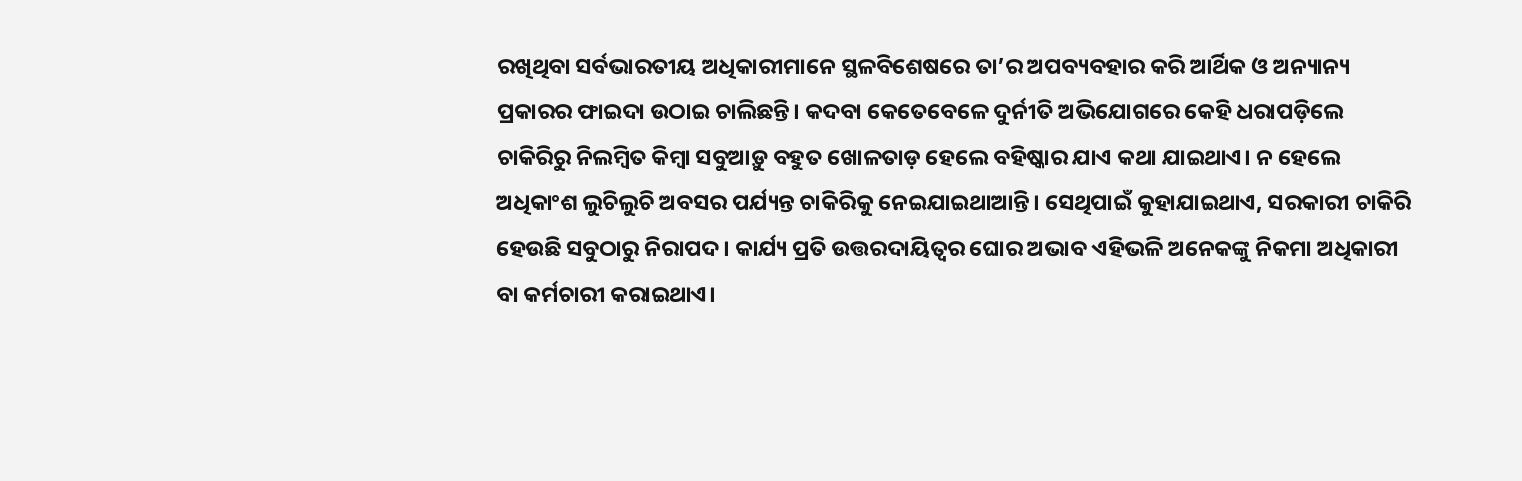ରଖିଥିବା ସର୍ବଭାରତୀୟ ଅଧିକାରୀମାନେ ସ୍ଥଳବିଶେଷରେ ତା’ର ଅପବ୍ୟବହାର କରି ଆର୍ଥିକ ଓ ଅନ୍ୟାନ୍ୟ ପ୍ରକାରର ଫାଇଦା ଉଠାଇ ଚାଲିଛନ୍ତି। କଦବା କେତେବେଳେ ଦୁର୍ନୀତି ଅଭିଯୋଗରେ କେହି ଧରାପଡ଼ିଲେ ଚାକିରିରୁ ନିଲମ୍ବିତ କିମ୍ବା ସବୁଆଡ଼ୁ ବହୁତ ଖୋଳତାଡ଼ ହେଲେ ବହିଷ୍କାର ଯାଏ କଥା ଯାଇଥାଏ। ନ ହେଲେ ଅଧିକାଂଶ ଲୁଚିଲୁଚି ଅବସର ପର୍ଯ୍ୟନ୍ତ ଚାକିରିକୁ ନେଇଯାଇଥାଆନ୍ତି। ସେଥିପାଇଁ କୁହାଯାଇଥାଏ, ସରକାରୀ ଚାକିରି ହେଉଛି ସବୁଠାରୁ ନିରାପଦ। କାର୍ଯ୍ୟ ପ୍ରତି ଉତ୍ତରଦାୟିତ୍ୱର ଘୋର ଅଭାବ ଏହିଭଳି ଅନେକଙ୍କୁ ନିକମା ଅଧିକାରୀ ବା କର୍ମଚାରୀ କରାଇଥାଏ।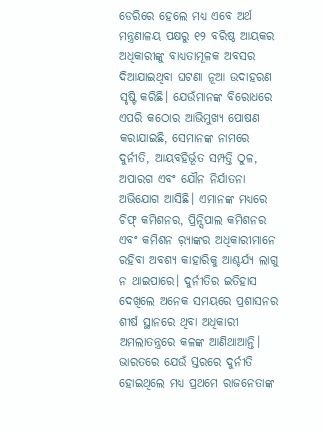ଡେରିରେ ହେଲେ ମଧ୍ୟ ଏବେ ଅର୍ଥ ମନ୍ତ୍ରଣାଳୟ ପକ୍ଷରୁ ୧୨ ବରିଷ୍ଠ ଆୟକର ଅଧିକାରୀଙ୍କୁ ବାଧ୍ୟତାମୂଳକ ଅବସର ଦିଆଯାଇଥିବା ଘଟଣା ନୂଆ ଉଦାହରଣ ସୃଷ୍ଟି କରିଛି। ଯେଉଁମାନଙ୍କ ବିରୋଧରେ ଏପରି କଠୋର ଆଭିମୁଖ୍ୟ ପୋଷଣ କରାଯାଇଛି, ସେମାନଙ୍କ ନାମରେ ଦୁର୍ନୀତି, ଆୟବହିର୍ଭୂତ ସମ୍ପତ୍ତି ଠୁଳ, ଅପାରଗ ଏବଂ ଯୌନ ନିର୍ଯାତନା ଅଭିଯୋଗ ଆସିଛି। ଏମାନଙ୍କ ମଧ୍ୟରେ ଚିଫ୍‌ କମିଶନର, ପ୍ରିନ୍ସିପାଲ କମିଶନର ଏବଂ କମିଶନ ର଼୍ୟାଙ୍କର ଅଧିକାରୀମାନେ ରହିବା ଅବଶ୍ୟ କାହାରିକୁ ଆଶ୍ଚର୍ଯ୍ୟ ଲାଗୁ ନ ଥାଇପାରେ। ଦୁର୍ନୀତିର ଇତିହାସ ଦେଖିଲେ ଅନେକ ସମୟରେ ପ୍ରଶାସନର ଶୀର୍ଷ ସ୍ଥାନରେ ଥିବା ଅଧିକାରୀ ଅମଲାତନ୍ତ୍ରରେ କଳଙ୍କ ଆଣିଥାଆନ୍ତି।
ଭାରତରେ ଯେଉଁ ସ୍ତରରେ ଦୁର୍ନୀତି ହୋଇଥିଲେ ମଧ୍ୟ ପ୍ରଥମେ ରାଜନେତାଙ୍କ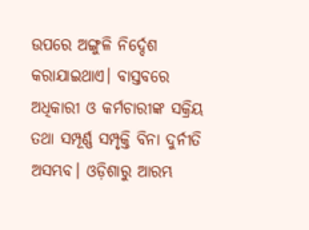ଉପରେ ଅଙ୍ଗୁଳି ନିର୍ଦ୍ଦେଶ କରାଯାଇଥାଏ। ବାସ୍ତବରେ ଅଧିକାରୀ ଓ କର୍ମଚାରୀଙ୍କ ସକ୍ରିୟ ତଥା ସମ୍ପୂର୍ଣ୍ଣ ସମ୍ପୃକ୍ତି ବିନା ଦୁର୍ନୀତି ଅସମ୍ଭବ। ଓଡ଼ିଶାରୁ ଆରମ୍ଭ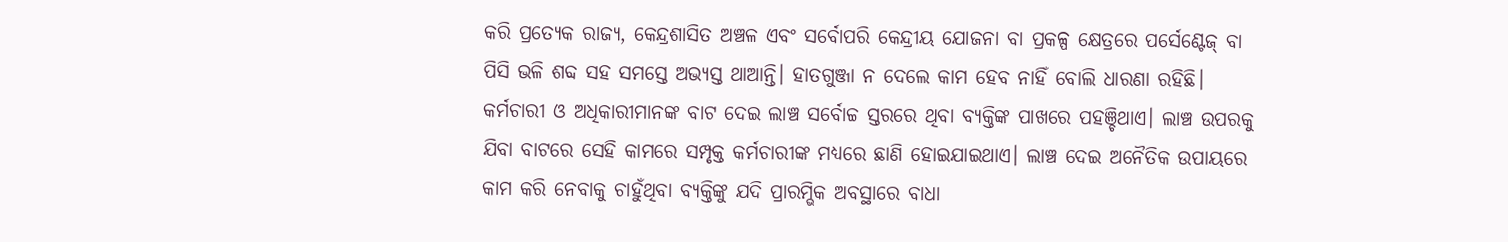କରି ପ୍ରତ୍ୟେକ ରାଜ୍ୟ, କେନ୍ଦ୍ରଶାସିତ ଅଞ୍ଚଳ ଏବଂ ସର୍ବୋପରି କେନ୍ଦ୍ରୀୟ ଯୋଜନା ବା ପ୍ରକଳ୍ପ କ୍ଷେତ୍ରରେ ପର୍ସେଣ୍ଟେଜ୍‌ ବା ପିସି ଭଳି ଶବ୍ଦ ସହ ସମସ୍ତେ ଅଭ୍ୟସ୍ତ ଥାଆନ୍ତି। ହାତଗୁଞ୍ଜା ନ ଦେଲେ କାମ ହେବ ନାହିଁ ବୋଲି ଧାରଣା ରହିଛି। କର୍ମଚାରୀ ଓ ଅଧିକାରୀମାନଙ୍କ ବାଟ ଦେଇ ଲାଞ୍ଚ ସର୍ବୋଚ୍ଚ ସ୍ତରରେ ଥିବା ବ୍ୟକ୍ତିଙ୍କ ପାଖରେ ପହଞ୍ଚିଥାଏ। ଲାଞ୍ଚ ଉପରକୁ ଯିବା ବାଟରେ ସେହି କାମରେ ସମ୍ପୃକ୍ତ କର୍ମଚାରୀଙ୍କ ମଧ୍ୟରେ ଛାଣି ହୋଇଯାଇଥାଏ। ଲାଞ୍ଚ ଦେଇ ଅନୈତିକ ଉପାୟରେ କାମ କରି ନେବାକୁ ଚାହୁଁଥିବା ବ୍ୟକ୍ତିଙ୍କୁ ଯଦି ପ୍ରାରମ୍ଭିକ ଅବସ୍ଥାରେ ବାଧା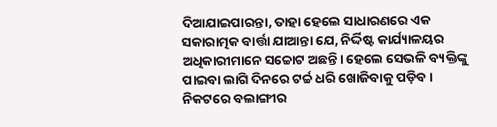ଦିଆଯାଇପାରନ୍ତା, ତାହା ହେଲେ ସାଧାରଣରେ ଏକ ସକାରାତ୍ମକ ବାର୍ତ୍ତା ଯାଆନ୍ତା ଯେ, ନିର୍ଦ୍ଦିଷ୍ଟ କାର୍ଯ୍ୟାଳୟର ଅଧିକାରୀମାନେ ସଚ୍ଚୋଟ ଅଛନ୍ତି। ହେଲେ ସେଭଳି ବ୍ୟକ୍ତିଙ୍କୁ ପାଇବା ଲାଗି ଦିନରେ ଟର୍ଚ୍ଚ ଧରି ଖୋଜିବାକୁ ପଡ଼ିବ।
ନିକଟରେ ବଲାଙ୍ଗୀର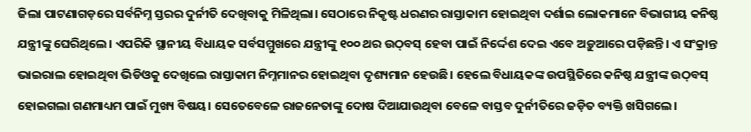ଜିଲା ପାଟଣାଗଡ଼ରେ ସର୍ବନିମ୍ନ ସ୍ତରର ଦୁର୍ନୀତି ଦେଖିବାକୁ ମିଳିଥିଲା। ସେଠାରେ ନିକୃଷ୍ଟ ଧରଣର ରାସ୍ତାକାମ ହୋଇଥିବା ଦର୍ଶାଇ ଲୋକମାନେ ବିଭାଗୀୟ କନିଷ୍ଠ ଯନ୍ତ୍ରୀଙ୍କୁ ଘେରିଥିଲେ। ଏପରିକି ସ୍ଥାନୀୟ ବିଧାୟକ ସର୍ବସମ୍ମୁଖରେ ଯନ୍ତ୍ରୀଙ୍କୁ ୧୦୦ ଥର ଉଠ୍‌ବସ୍‌ ହେବା ପାଇଁ ନିର୍ଦ୍ଦେଶ ଦେଇ ଏବେ ଅଡ଼ୁଆରେ ପଡ଼ିଛନ୍ତି। ଏ ସଂକ୍ରାନ୍ତ ଭାଇରାଲ ହୋଇଥିବା ଭିଡିଓକୁ ଦେଖିଲେ ରାସ୍ତାକାମ ନିମ୍ନମାନର ହୋଇଥିବା ଦୃଶ୍ୟମାନ ହେଉଛି। ହେଲେ ବିଧାୟକଙ୍କ ଉପସ୍ଥିତିରେ କନିଷ୍ଠ ଯନ୍ତ୍ରୀଙ୍କ ଉଠ୍‌ବସ୍‌ ହୋଇଗଲା ଗଣମାଧ୍ୟମ ପାଇଁ ମୁଖ୍ୟ ବିଷୟ। ସେତେବେଳେ ରାଜନେତାଙ୍କୁ ଦୋଷ ଦିଆଯାଉଥିବା ବେଳେ ବାସ୍ତବ ଦୁର୍ନୀତିରେ ଜଡ଼ିତ ବ୍ୟକ୍ତି ଖସିଗଲେ।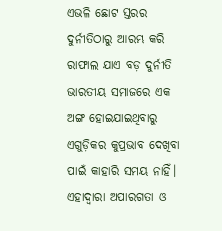ଏଭଳି ଛୋଟ ସ୍ତରର ଦୁର୍ନୀତିଠାରୁ ଆରମ୍ଭ କରି ରାଫାଲ ଯାଏ ବଡ଼ ଦୁର୍ନୀତି ଭାରତୀୟ ସମାଜରେ ଏକ ଅଙ୍ଗ ହୋଇଯାଇଥିବାରୁ ଏଗୁଡ଼ିକର କୁପ୍ରଭାବ ଦେଖିବା ପାଇଁ କାହାରି ସମୟ ନାହିଁ। ଏହାଦ୍ୱାରା ଅପାରଗତା ଓ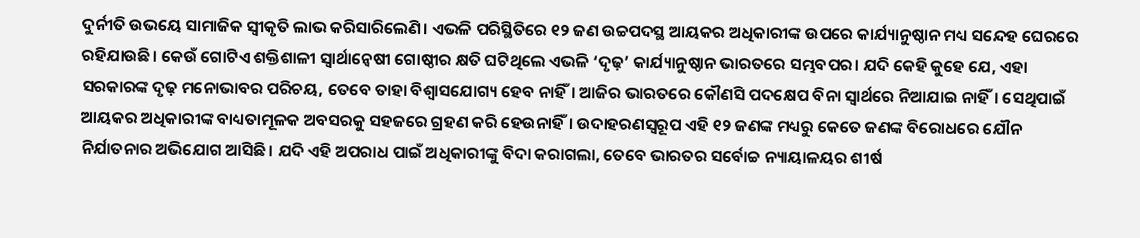ଦୁର୍ନୀତି ଉଭୟେ ସାମାଜିକ ସ୍ବୀକୃତି ଲାଭ କରିସାରିଲେଣି। ଏଭଳି ପରିସ୍ଥିତିରେ ୧୨ ଜଣ ଉଚ୍ଚପଦସ୍ଥ ଆୟକର ଅଧିକାରୀଙ୍କ ଉପରେ କାର୍ଯ୍ୟାନୁଷ୍ଠାନ ମଧ୍ୟ ସନ୍ଦେହ ଘେରରେ ରହିଯାଉଛି। କେଉଁ ଗୋଟିଏ ଶକ୍ତିଶାଳୀ ସ୍ବାର୍ଥାନ୍ବେଷୀ ଗୋଷ୍ଠୀର କ୍ଷତି ଘଟିଥିଲେ ଏଭଳି ‘ଦୃଢ଼’ କାର୍ଯ୍ୟାନୁଷ୍ଠାନ ଭାରତରେ ସମ୍ଭବପର। ଯଦି କେହି କୁହେ ଯେ, ଏହା ସରକାରଙ୍କ ଦୃଢ଼ ମନୋଭାବର ପରିଚୟ, ତେବେ ତାହା ବିଶ୍ୱାସଯୋଗ୍ୟ ହେବ ନାହିଁ। ଆଜିର ଭାରତରେ କୌଣସି ପଦକ୍ଷେପ ବିନା ସ୍ବାର୍ଥରେ ନିଆଯାଇ ନାହିଁ। ସେଥିପାଇଁ ଆୟକର ଅଧିକାରୀଙ୍କ ବାଧ୍ୟତାମୂଳକ ଅବସରକୁ ସହଜରେ ଗ୍ରହଣ କରି ହେଉନାହିଁ। ଉଦାହରଣସ୍ବରୂପ ଏହି ୧୨ ଜଣଙ୍କ ମଧ୍ୟରୁ କେତେ ଜଣଙ୍କ ବିରୋଧରେ ଯୌନ ନିର୍ଯାତନାର ଅଭିଯୋଗ ଆସିଛି। ଯଦି ଏହି ଅପରାଧ ପାଇଁ ଅଧିକାରୀଙ୍କୁ ବିଦା କରାଗଲା, ତେବେ ଭାରତର ସର୍ବୋଚ୍ଚ ନ୍ୟାୟାଳୟର ଶୀର୍ଷ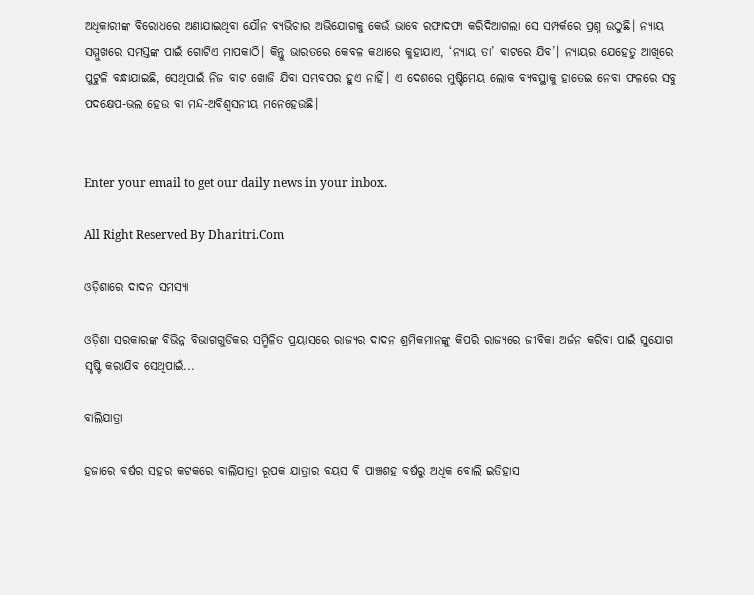ଅଧିକାରୀଙ୍କ ବିରୋଧରେ ଅଣାଯାଇଥିବା ଯୌନ ବ୍ୟଭିଚାର ଅଭିଯୋଗକୁ କେଉଁ ଭାବେ ରଫାଦଫା କରିଦିଆଗଲା ସେ ସମ୍ପର୍କରେ ପ୍ରଶ୍ନ ଉଠୁଛି। ନ୍ୟାୟ ସମ୍ମୁଖରେ ସମସ୍ତଙ୍କ ପାଇଁ ଗୋଟିଏ ମାପକାଠି। କିନ୍ତୁ ଭାରତରେ କେବଳ କଥାରେ କୁହାଯାଏ, ‘ନ୍ୟାୟ ତା’ ବାଟରେ ଯିବ’। ନ୍ୟାୟର ଯେହେତୁ ଆଖିରେ ପୁଟୁଳି ବନ୍ଧାଯାଇଛି, ସେଥିପାଇଁ ନିଜ ବାଟ ଖୋଜି ଯିବା ସମ୍ଭବପର ହୁଏ ନାହିଁ। ଏ ଦେଶରେ ମୁଷ୍ଟିମେୟ ଲୋକ ବ୍ୟବସ୍ଥାକୁ ହାତେଇ ନେବା ଫଳରେ ସବୁ ପଦକ୍ଷେପ-ଭଲ ହେଉ ବା ମନ୍ଦ-ଅବିଶ୍ୱସନୀୟ ମନେହେଉଛି।


Enter your email to get our daily news in your inbox.

All Right Reserved By Dharitri.Com

ଓଡ଼ିଶାରେ ଦାଦନ ସମସ୍ୟା

ଓଡ଼ିଶା ସରକାରଙ୍କ ବିଭିନ୍ନ ବିଭାଗଗୁଡିକର ସମ୍ମିଳିତ ପ୍ରୟାସରେ ରାଜ୍ୟର ଦାଦନ ଶ୍ରମିକମାନଙ୍କୁ କିପରି ରାଜ୍ୟରେ ଜୀବିକା ଅର୍ଜନ କରିବା ପାଇଁ ସୁଯୋଗ ସୃଷ୍ଟି କରାଯିବ ସେଥିପାଇଁ...

ବାଲିଯାତ୍ରା

ହଜାରେ ବର୍ଷର ସହର କଟକରେ ବାଲିଯାତ୍ରା ରୂପକ ଯାତ୍ରାର ବୟସ ବି ପାଞ୍ଚଶହ ବର୍ଷରୁ ଅଧିକ ବୋଲି ଇତିହାସ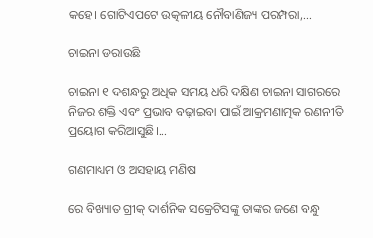କହେ। ଗୋଟିଏପଟେ ଉତ୍କଳୀୟ ନୌବାଣିଜ୍ୟ ପରମ୍ପରା,...

ଚାଇନା ଡରାଉଛି

ଚାଇନା ୧ ଦଶନ୍ଧରୁ ଅଧିକ ସମୟ ଧରି ଦକ୍ଷିଣ ଚାଇନା ସାଗରରେ ନିଜର ଶକ୍ତି ଏବଂ ପ୍ରଭାବ ବଢ଼ାଇବା ପାଇଁ ଆକ୍ରମଣାତ୍ମକ ରଣନୀତି ପ୍ରୟୋଗ କରିଆସୁଛି।...

ଗଣମାଧ୍ୟମ ଓ ଅସହାୟ ମଣିଷ

ରେ ବିଖ୍ୟାତ ଗ୍ରୀକ୍‌ ଦାର୍ଶନିକ ସକ୍ରେଟିସଙ୍କୁ ତାଙ୍କର ଜଣେ ବନ୍ଧୁ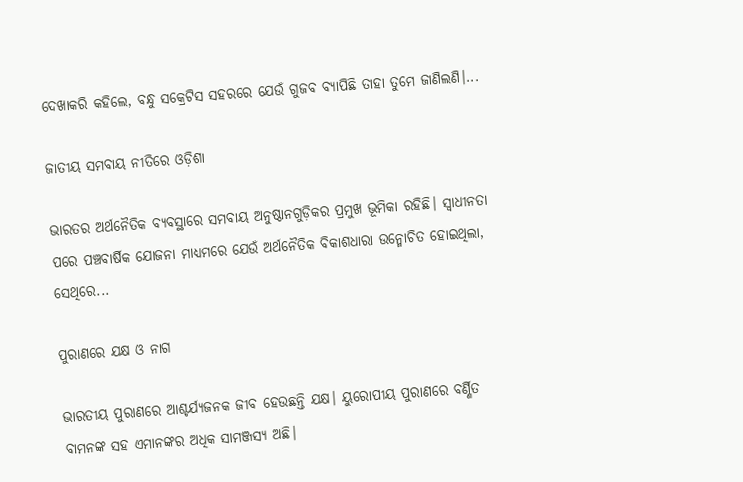ଦେଖାକରି କହିଲେ, ବନ୍ଧୁ ସକ୍ରେଟିସ ସହରରେ ଯେଉଁ ଗୁଜବ ବ୍ୟାପିଛି ତାହା ତୁମେ ଜାଣିଲଣି।...

ଜାତୀୟ ସମବାୟ ନୀତିରେ ଓଡ଼ିଶା

ଭାରତର ଅର୍ଥନୈତିକ ବ୍ୟବସ୍ଥାରେ ସମବାୟ ଅନୁଷ୍ଠାନଗୁଡ଼ିକର ପ୍ରମୁଖ ଭୂମିକା ରହିଛି। ସ୍ବାଧୀନତା ପରେ ପଞ୍ଚବାର୍ଷିକ ଯୋଜନା ମାଧ୍ୟମରେ ଯେଉଁ ଅର୍ଥନୈତିକ ବିକାଶଧାରା ଉନ୍ମୋଚିତ ହୋଇଥିଲା, ସେଥିରେ...

ପୁରାଣରେ ଯକ୍ଷ ଓ ନାଗ

ଭାରତୀୟ ପୁରାଣରେ ଆଶ୍ଚର୍ଯ୍ୟଜନକ ଜୀବ ହେଉଛନ୍ତି ଯକ୍ଷ। ୟୁରୋପୀୟ ପୁରାଣରେ ବର୍ଣ୍ଣିତ ବାମନଙ୍କ ସହ ଏମାନଙ୍କର ଅଧିକ ସାମଞ୍ଜସ୍ୟ ଅଛି।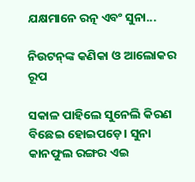ଯକ୍ଷମାନେ ରତ୍ନ ଏବଂ ସୁନା...

ନିଉଟନ୍‌ଙ୍କ କଣିକା ଓ ଆଲୋକର ରୂପ

ସକାଳ ପାହିଲେ ସୁନେଲି କିରଣ ବିଛେଇ ହୋଇପଡ଼େ। ସୁନା କାନଫୁଲ ରଙ୍ଗର ଏଇ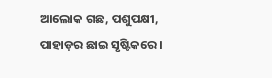ଆଲୋକ ଗଛ, ପଶୁପକ୍ଷୀ, ପାହାଡ଼ର ଛାଇ ସୃଷ୍ଟିକରେ।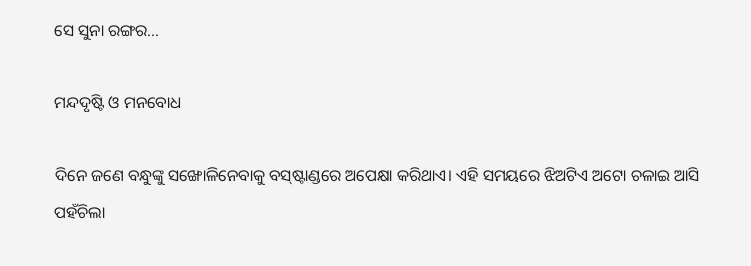ସେ ସୁନା ରଙ୍ଗର...

ମନ୍ଦଦୃଷ୍ଟି ଓ ମନବୋଧ

ଦିନେ ଜଣେ ବନ୍ଧୁଙ୍କୁ ସଙ୍ଖୋଳିନେବାକୁ ବସ୍‌ଷ୍ଟାଣ୍ଡରେ ଅପେକ୍ଷା କରିଥାଏ। ଏହି ସମୟରେ ଝିଅଟିଏ ଅଟୋ ଚଳାଇ ଆସି ପହଁଚିଲା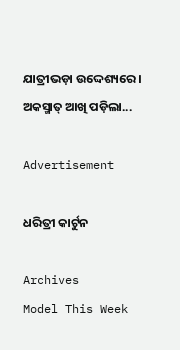ଯାତ୍ରୀଭଡ଼ା ଉଦ୍ଦେଶ୍ୟରେ। ଅକସ୍ମାତ୍‌ ଆଖି ପଡ଼ିଲା...

Advertisement

ଧରିତ୍ରୀ କାର୍ଟୁନ

Archives
Model This Week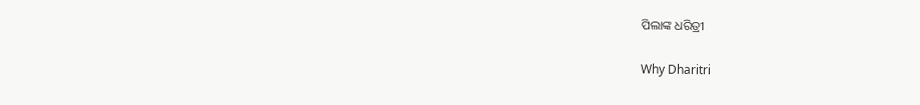ପିଲାଙ୍କ ଧରିତ୍ରୀ

Why Dharitri